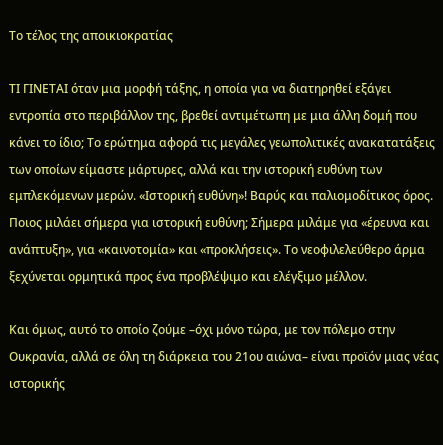Το τέλος της αποικιοκρατίας

ΤΙ ΓΙΝΕΤΑΙ όταν μια μορφή τάξης, η οποία για να διατηρηθεί εξάγει εντροπία στο περιβάλλον της, βρεθεί αντιμέτωπη με μια άλλη δομή που κάνει το ίδιο; Το ερώτημα αφορά τις μεγάλες γεωπολιτικές ανακατατάξεις των οποίων είμαστε μάρτυρες, αλλά και την ιστορική ευθύνη των εμπλεκόμενων μερών. «Ιστορική ευθύνη»! Βαρύς και παλιομοδίτικος όρος. Ποιος μιλάει σήμερα για ιστορική ευθύνη; Σήμερα μιλάμε για «έρευνα και ανάπτυξη», για «καινοτομία» και «προκλήσεις». Το νεοφιλελεύθερο άρμα ξεχύνεται ορμητικά προς ένα προβλέψιμο και ελέγξιμο μέλλον.

Και όμως, αυτό το οποίο ζούμε –όχι μόνο τώρα, με τον πόλεμο στην Ουκρανία, αλλά σε όλη τη διάρκεια του 21ου αιώνα– είναι προϊόν μιας νέας ιστορικής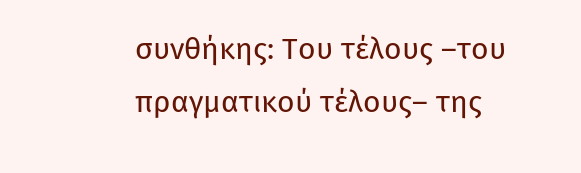συνθήκης: Του τέλους –του πραγματικού τέλους– της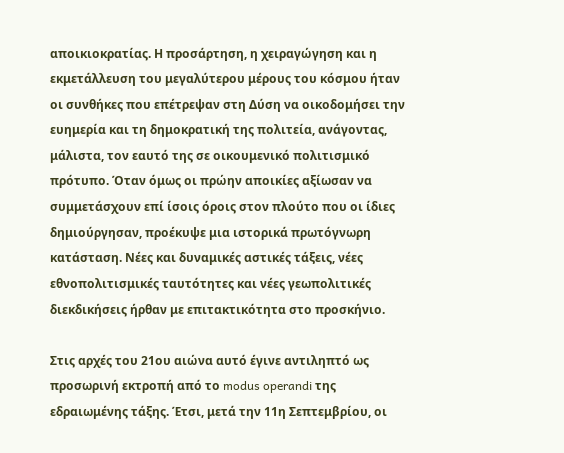αποικιοκρατίας. Η προσάρτηση, η χειραγώγηση και η εκμετάλλευση του μεγαλύτερου μέρους του κόσμου ήταν οι συνθήκες που επέτρεψαν στη Δύση να οικοδομήσει την ευημερία και τη δημοκρατική της πολιτεία, ανάγοντας, μάλιστα, τον εαυτό της σε οικουμενικό πολιτισμικό πρότυπο. Όταν όμως οι πρώην αποικίες αξίωσαν να συμμετάσχουν επί ίσοις όροις στον πλούτο που οι ίδιες δημιούργησαν, προέκυψε μια ιστορικά πρωτόγνωρη κατάσταση. Νέες και δυναμικές αστικές τάξεις, νέες εθνοπολιτισμικές ταυτότητες και νέες γεωπολιτικές διεκδικήσεις ήρθαν με επιτακτικότητα στο προσκήνιο.

Στις αρχές του 21ου αιώνα αυτό έγινε αντιληπτό ως προσωρινή εκτροπή από το modus operandi της εδραιωμένης τάξης. Έτσι, μετά την 11η Σεπτεμβρίου, οι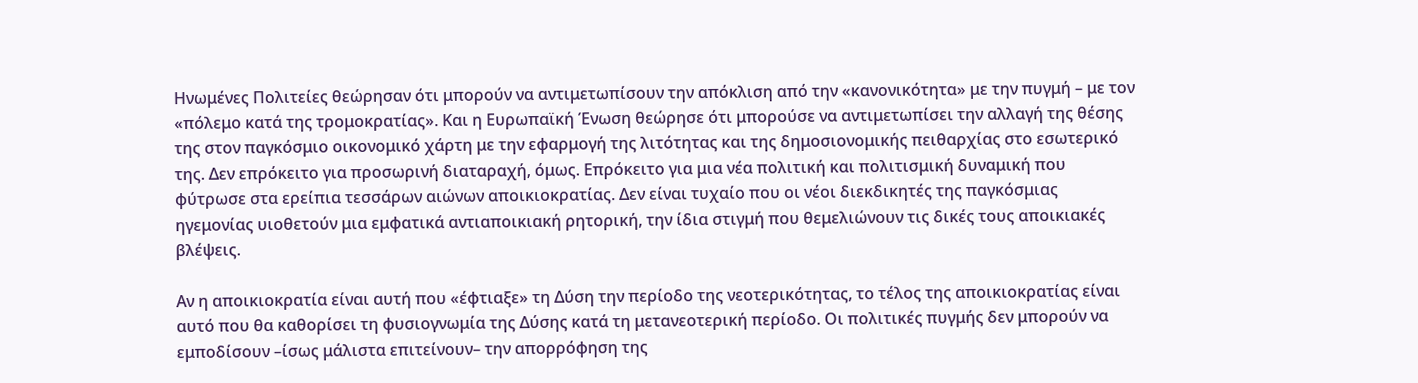Ηνωμένες Πολιτείες θεώρησαν ότι μπορούν να αντιμετωπίσουν την απόκλιση από την «κανονικότητα» με την πυγμή – με τον «πόλεμο κατά της τρομοκρατίας». Και η Ευρωπαϊκή Ένωση θεώρησε ότι μπορούσε να αντιμετωπίσει την αλλαγή της θέσης της στον παγκόσμιο οικονομικό χάρτη με την εφαρμογή της λιτότητας και της δημοσιονομικής πειθαρχίας στο εσωτερικό της. Δεν επρόκειτο για προσωρινή διαταραχή, όμως. Επρόκειτο για μια νέα πολιτική και πολιτισμική δυναμική που φύτρωσε στα ερείπια τεσσάρων αιώνων αποικιοκρατίας. Δεν είναι τυχαίο που οι νέοι διεκδικητές της παγκόσμιας ηγεμονίας υιοθετούν μια εμφατικά αντιαποικιακή ρητορική, την ίδια στιγμή που θεμελιώνουν τις δικές τους αποικιακές βλέψεις.

Αν η αποικιοκρατία είναι αυτή που «έφτιαξε» τη Δύση την περίοδο της νεοτερικότητας, το τέλος της αποικιοκρατίας είναι αυτό που θα καθορίσει τη φυσιογνωμία της Δύσης κατά τη μετανεοτερική περίοδο. Οι πολιτικές πυγμής δεν μπορούν να εμποδίσουν –ίσως μάλιστα επιτείνουν– την απορρόφηση της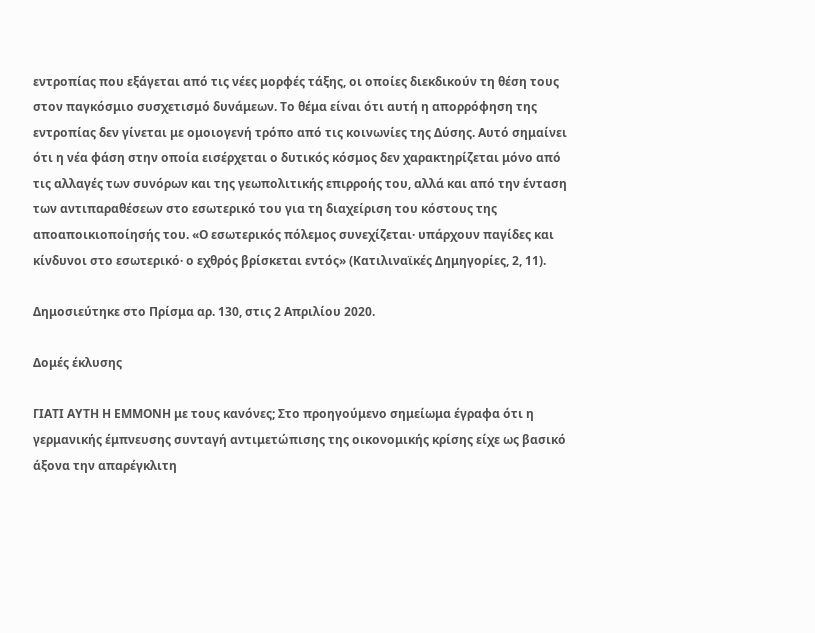εντροπίας που εξάγεται από τις νέες μορφές τάξης, οι οποίες διεκδικούν τη θέση τους στον παγκόσμιο συσχετισμό δυνάμεων. Το θέμα είναι ότι αυτή η απορρόφηση της εντροπίας δεν γίνεται με ομοιογενή τρόπο από τις κοινωνίες της Δύσης. Αυτό σημαίνει ότι η νέα φάση στην οποία εισέρχεται ο δυτικός κόσμος δεν χαρακτηρίζεται μόνο από τις αλλαγές των συνόρων και της γεωπολιτικής επιρροής του, αλλά και από την ένταση των αντιπαραθέσεων στο εσωτερικό του για τη διαχείριση του κόστους της αποαποικιοποίησής του. «Ο εσωτερικός πόλεμος συνεχίζεται· υπάρχουν παγίδες και κίνδυνοι στο εσωτερικό· ο εχθρός βρίσκεται εντός» (Κατιλιναϊκές Δημηγορίες, 2, 11).

Δημοσιεύτηκε στο Πρίσμα αρ. 130, στις 2 Απριλίου 2020.

Δομές έκλυσης

ΓΙΑΤΙ ΑΥΤΗ Η ΕΜΜΟΝΗ με τους κανόνες; Στο προηγούμενο σημείωμα έγραφα ότι η γερμανικής έμπνευσης συνταγή αντιμετώπισης της οικονομικής κρίσης είχε ως βασικό άξονα την απαρέγκλιτη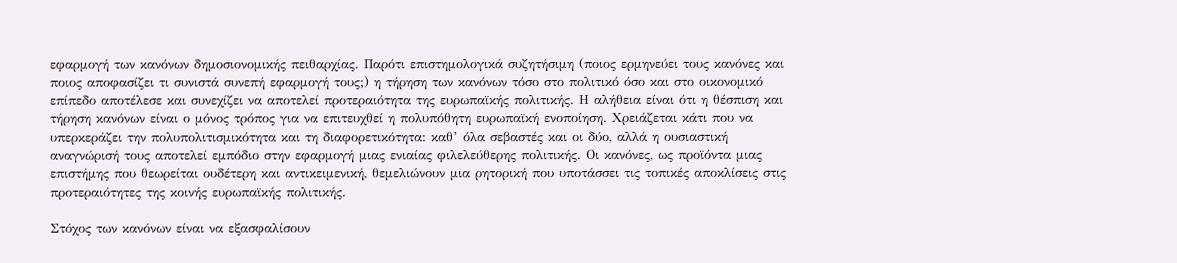εφαρμογή των κανόνων δημοσιονομικής πειθαρχίας. Παρότι επιστημολογικά συζητήσιμη (ποιος ερμηνεύει τους κανόνες και ποιος αποφασίζει τι συνιστά συνεπή εφαρμογή τους;) η τήρηση των κανόνων τόσο στο πολιτικό όσο και στο οικονομικό επίπεδο αποτέλεσε και συνεχίζει να αποτελεί προτεραιότητα της ευρωπαϊκής πολιτικής. Η αλήθεια είναι ότι η θέσπιση και τήρηση κανόνων είναι ο μόνος τρόπος για να επιτευχθεί η πολυπόθητη ευρωπαϊκή ενοποίηση. Χρειάζεται κάτι που να υπερκεράζει την πολυπολιτισμικότητα και τη διαφορετικότητα: καθ’ όλα σεβαστές και οι δύο, αλλά η ουσιαστική αναγνώρισή τους αποτελεί εμπόδιο στην εφαρμογή μιας ενιαίας φιλελεύθερης πολιτικής. Οι κανόνες, ως προϊόντα μιας επιστήμης που θεωρείται ουδέτερη και αντικειμενική, θεμελιώνουν μια ρητορική που υποτάσσει τις τοπικές αποκλίσεις στις προτεραιότητες της κοινής ευρωπαϊκής πολιτικής.

Στόχος των κανόνων είναι να εξασφαλίσουν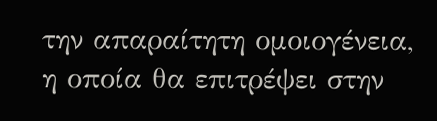την απαραίτητη ομοιογένεια, η οποία θα επιτρέψει στην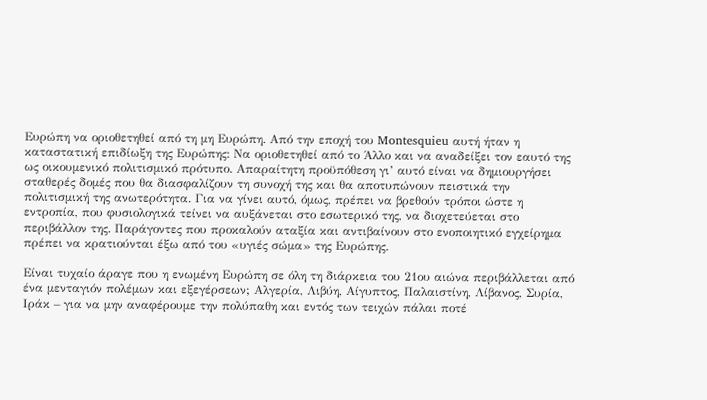Ευρώπη να οριοθετηθεί από τη μη Ευρώπη. Από την εποχή του Montesquieu αυτή ήταν η καταστατική επιδίωξη της Ευρώπης: Να οριοθετηθεί από το Άλλο και να αναδείξει τον εαυτό της ως οικουμενικό πολιτισμικό πρότυπο. Απαραίτητη προϋπόθεση γι’ αυτό είναι να δημιουργήσει σταθερές δομές που θα διασφαλίζουν τη συνοχή της και θα αποτυπώνουν πειστικά την πολιτισμική της ανωτερότητα. Για να γίνει αυτό, όμως, πρέπει να βρεθούν τρόποι ώστε η εντροπία, που φυσιολογικά τείνει να αυξάνεται στο εσωτερικό της, να διοχετεύεται στο περιβάλλον της. Παράγοντες που προκαλούν αταξία και αντιβαίνουν στο ενοποιητικό εγχείρημα πρέπει να κρατιούνται έξω από του «υγιές σώμα» της Ευρώπης.

Είναι τυχαίο άραγε που η ενωμένη Ευρώπη σε όλη τη διάρκεια του 21ου αιώνα περιβάλλεται από ένα μενταγιόν πολέμων και εξεγέρσεων; Αλγερία, Λιβύη, Αίγυπτος, Παλαιστίνη, Λίβανος, Συρία, Ιράκ – για να μην αναφέρουμε την πολύπαθη και εντός των τειχών πάλαι ποτέ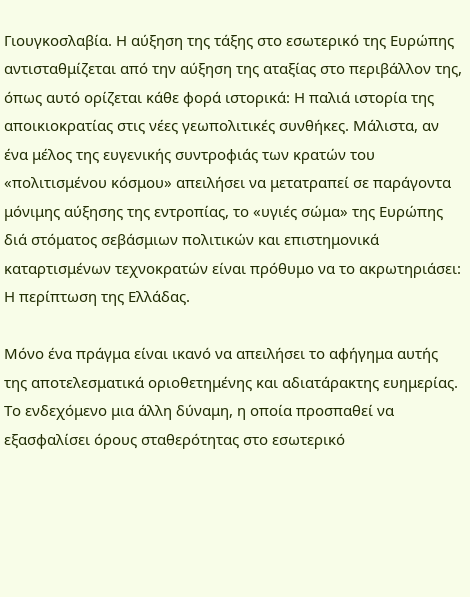Γιουγκοσλαβία. Η αύξηση της τάξης στο εσωτερικό της Ευρώπης αντισταθμίζεται από την αύξηση της αταξίας στο περιβάλλον της, όπως αυτό ορίζεται κάθε φορά ιστορικά: Η παλιά ιστορία της αποικιοκρατίας στις νέες γεωπολιτικές συνθήκες. Μάλιστα, αν ένα μέλος της ευγενικής συντροφιάς των κρατών του «πολιτισμένου κόσμου» απειλήσει να μετατραπεί σε παράγοντα μόνιμης αύξησης της εντροπίας, το «υγιές σώμα» της Ευρώπης διά στόματος σεβάσμιων πολιτικών και επιστημονικά καταρτισμένων τεχνοκρατών είναι πρόθυμο να το ακρωτηριάσει: Η περίπτωση της Ελλάδας.

Μόνο ένα πράγμα είναι ικανό να απειλήσει το αφήγημα αυτής της αποτελεσματικά οριοθετημένης και αδιατάρακτης ευημερίας. Το ενδεχόμενο μια άλλη δύναμη, η οποία προσπαθεί να εξασφαλίσει όρους σταθερότητας στο εσωτερικό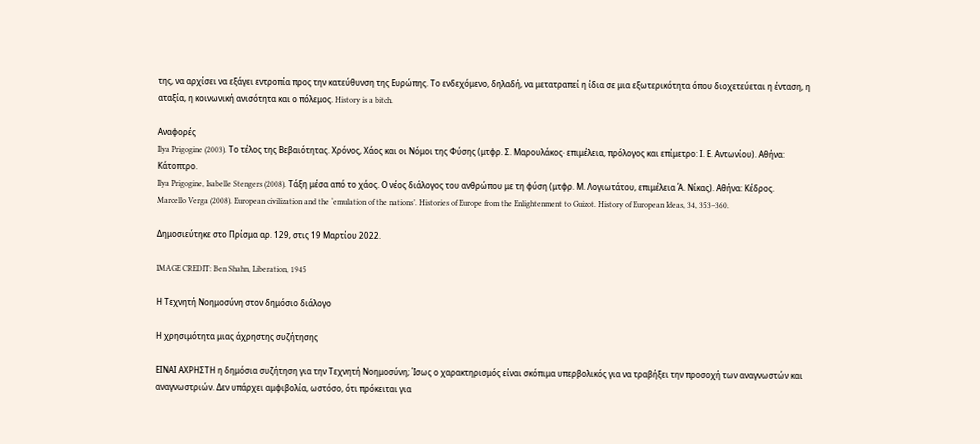της, να αρχίσει να εξάγει εντροπία προς την κατεύθυνση της Ευρώπης. Το ενδεχόμενο, δηλαδή, να μετατραπεί η ίδια σε μια εξωτερικότητα όπου διοχετεύεται η ένταση, η αταξία, η κοινωνική ανισότητα και ο πόλεμος. History is a bitch.

Αναφορές
Ilya Prigogine (2003). Το τέλος της Βεβαιότητας. Χρόνος, Χάος και οι Νόμοι της Φύσης (μτφρ. Σ. Μαρουλάκος· επιμέλεια, πρόλογος και επίμετρο: Ι. Ε. Αντωνίου). Αθήνα: Κάτοπτρο.
Ilya Prigogine, Isabelle Stengers (2008). Τάξη μέσα από το χάος. Ο νέος διάλογος του ανθρώπου με τη φύση (μτφρ. Μ. Λογιωτάτου, επιμέλεια Ά. Νίκας). Αθήνα: Κέδρος.
Marcello Verga (2008). European civilization and the ‘emulation of the nations’. Histories of Europe from the Enlightenment to Guizot. History of European Ideas, 34, 353–360.

Δημοσιεύτηκε στο Πρίσμα αρ. 129, στις 19 Μαρτίου 2022.

IMAGE CREDIT: Ben Shahn, Liberation, 1945

Η Τεχνητή Νοημοσύνη στον δημόσιο διάλογο

Η χρησιμότητα μιας άχρηστης συζήτησης

ΕΙΝΑΙ ΑΧΡΗΣΤΗ η δημόσια συζήτηση για την Τεχνητή Νοημοσύνη; Ίσως ο χαρακτηρισμός είναι σκόπιμα υπερβολικός για να τραβήξει την προσοχή των αναγνωστών και αναγνωστριών. Δεν υπάρχει αμφιβολία, ωστόσο, ότι πρόκειται για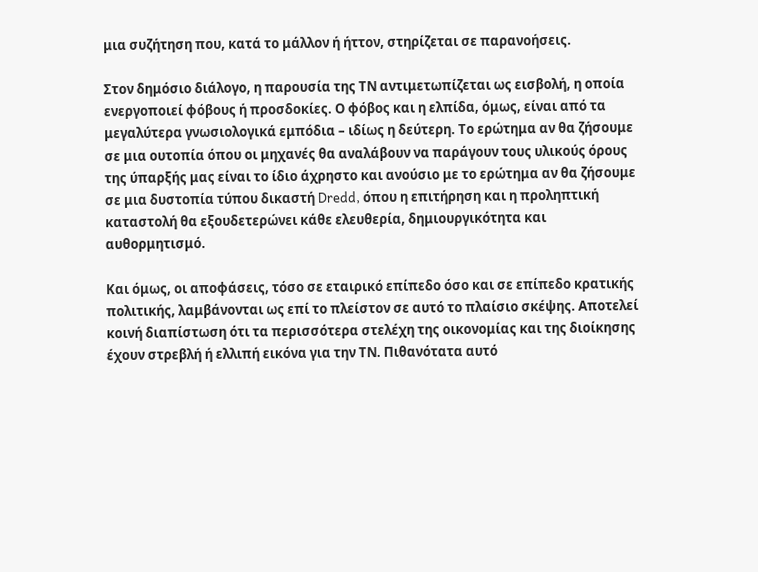μια συζήτηση που, κατά το μάλλον ή ήττον, στηρίζεται σε παρανοήσεις.

Στον δημόσιο διάλογο, η παρουσία της ΤΝ αντιμετωπίζεται ως εισβολή, η οποία ενεργοποιεί φόβους ή προσδοκίες. Ο φόβος και η ελπίδα, όμως, είναι από τα μεγαλύτερα γνωσιολογικά εμπόδια – ιδίως η δεύτερη. Το ερώτημα αν θα ζήσουμε σε μια ουτοπία όπου οι μηχανές θα αναλάβουν να παράγουν τους υλικούς όρους της ύπαρξής μας είναι το ίδιο άχρηστο και ανούσιο με το ερώτημα αν θα ζήσουμε σε μια δυστοπία τύπου δικαστή Dredd, όπου η επιτήρηση και η προληπτική καταστολή θα εξουδετερώνει κάθε ελευθερία, δημιουργικότητα και αυθορμητισμό.

Και όμως, οι αποφάσεις, τόσο σε εταιρικό επίπεδο όσο και σε επίπεδο κρατικής πολιτικής, λαμβάνονται ως επί το πλείστον σε αυτό το πλαίσιο σκέψης. Αποτελεί κοινή διαπίστωση ότι τα περισσότερα στελέχη της οικονομίας και της διοίκησης έχουν στρεβλή ή ελλιπή εικόνα για την ΤΝ. Πιθανότατα αυτό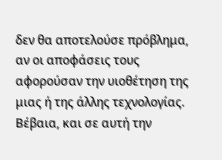δεν θα αποτελούσε πρόβλημα, αν οι αποφάσεις τους αφορούσαν την υιοθέτηση της μιας ή της άλλης τεχνολογίας. Βέβαια, και σε αυτή την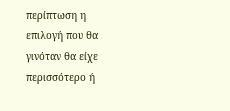περίπτωση η επιλογή που θα γινόταν θα είχε περισσότερο ή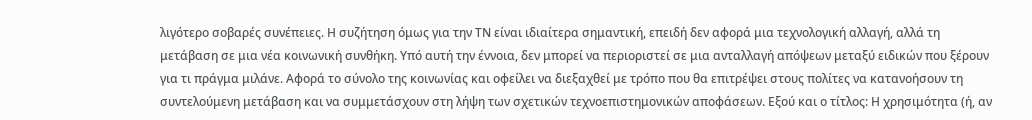λιγότερο σοβαρές συνέπειες. Η συζήτηση όμως για την ΤΝ είναι ιδιαίτερα σημαντική, επειδή δεν αφορά μια τεχνολογική αλλαγή, αλλά τη μετάβαση σε μια νέα κοινωνική συνθήκη. Υπό αυτή την έννοια, δεν μπορεί να περιοριστεί σε μια ανταλλαγή απόψεων μεταξύ ειδικών που ξέρουν για τι πράγμα μιλάνε. Αφορά το σύνολο της κοινωνίας και οφείλει να διεξαχθεί με τρόπο που θα επιτρέψει στους πολίτες να κατανοήσουν τη συντελούμενη μετάβαση και να συμμετάσχουν στη λήψη των σχετικών τεχνοεπιστημονικών αποφάσεων. Εξού και ο τίτλος: Η χρησιμότητα (ή, αν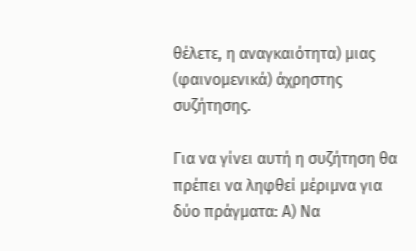θέλετε, η αναγκαιότητα) μιας (φαινομενικά) άχρηστης συζήτησης.

Για να γίνει αυτή η συζήτηση θα πρέπει να ληφθεί μέριμνα για δύο πράγματα: Α) Να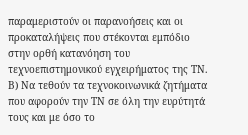παραμεριστούν οι παρανοήσεις και οι προκαταλήψεις που στέκονται εμπόδιο στην ορθή κατανόηση του τεχνοεπιστημονικού εγχειρήματος της ΤΝ. Β) Να τεθούν τα τεχνοκοινωνικά ζητήματα που αφορούν την ΤΝ σε όλη την ευρύτητά τους και με όσο το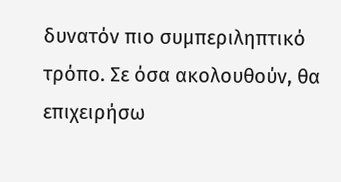δυνατόν πιο συμπεριληπτικό τρόπο. Σε όσα ακολουθούν, θα επιχειρήσω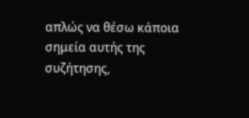απλώς να θέσω κάποια σημεία αυτής της συζήτησης,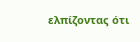ελπίζοντας ότι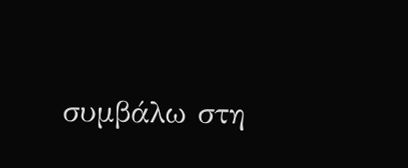συμβάλω στη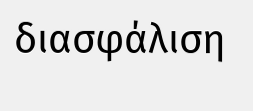διασφάλιση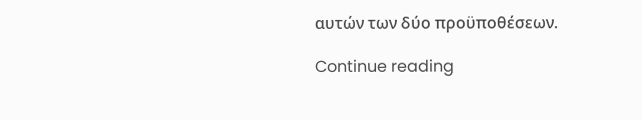αυτών των δύο προϋποθέσεων.

Continue reading